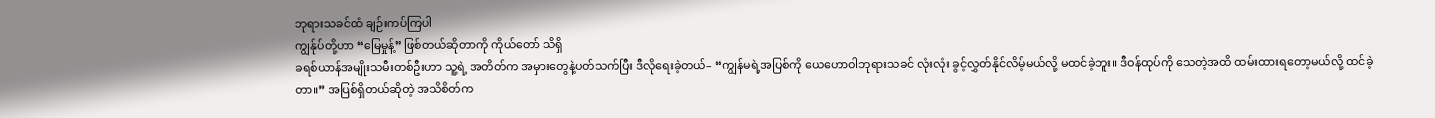ဘုရားသခင်ထံ ချဉ်းကပ်ကြပါ
ကျွန်ုပ်တို့ဟာ “မြေမှုန့်” ဖြစ်တယ်ဆိုတာကို ကိုယ်တော် သိရှိ
ခရစ်ယာန်အမျိုးသမီးတစ်ဦးဟာ သူ့ရဲ့ အတိတ်က အမှားတွေနဲ့ပတ်သက်ပြီး ဒီလိုရေးခဲ့တယ်– “ကျွန်မရဲ့အပြစ်ကို ယေဟောဝါဘုရားသခင် လုံးလုံး ခွင့်လွှတ်နိုင်လိမ့်မယ်လို့ မထင်ခဲ့ဘူး။ ဒီဝန်ထုပ်ကို သေတဲ့အထိ ထမ်းထားရတော့မယ်လို့ ထင်ခဲ့တာ။” အပြစ်ရှိတယ်ဆိုတဲ့ အသိစိတ်က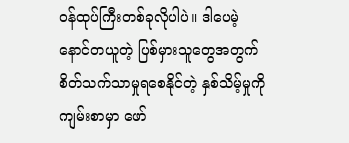ဝန်ထုပ်ကြီးတစ်ခုလိုပါပဲ။ ဒါပေမဲ့ နောင်တယူတဲ့ ပြစ်မှားသူတွေအတွက် စိတ်သက်သာမှုရစေနိုင်တဲ့ နှစ်သိမ့်မှုကို ကျမ်းစာမှာ ဖော်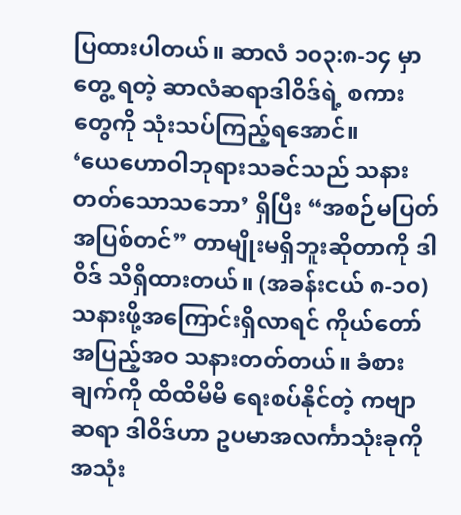ပြထားပါတယ်။ ဆာလံ ၁၀၃:၈-၁၄ မှာ တွေ့ ရတဲ့ ဆာလံဆရာဒါဝိဒ်ရဲ့ စကားတွေကို သုံးသပ်ကြည့်ရအောင်။
‘ယေဟောဝါဘုရားသခင်သည် သနားတတ်သောသဘော’ ရှိပြီး “အစဉ်မပြတ် အပြစ်တင်” တာမျိုးမရှိဘူးဆိုတာကို ဒါဝိဒ် သိရှိထားတယ်။ (အခန်းငယ် ၈-၁၀) သနားဖို့အကြောင်းရှိလာရင် ကိုယ်တော် အပြည့်အဝ သနားတတ်တယ်။ ခံစားချက်ကို ထိထိမိမိ ရေးစပ်နိုင်တဲ့ ကဗျာဆရာ ဒါဝိဒ်ဟာ ဥပမာအလင်္ကာသုံးခုကို အသုံး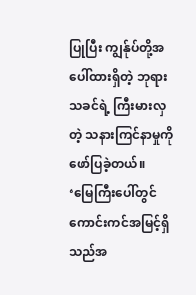ပြုပြီး ကျွန်ုပ်တို့အပေါ်ထားရှိတဲ့ ဘုရားသခင်ရဲ့ ကြီးမားလှတဲ့ သနားကြင်နာမှုကို ဖော်ပြခဲ့တယ်။
‘မြေကြီးပေါ်တွင် ကောင်းကင်အမြင့်ရှိသည်အ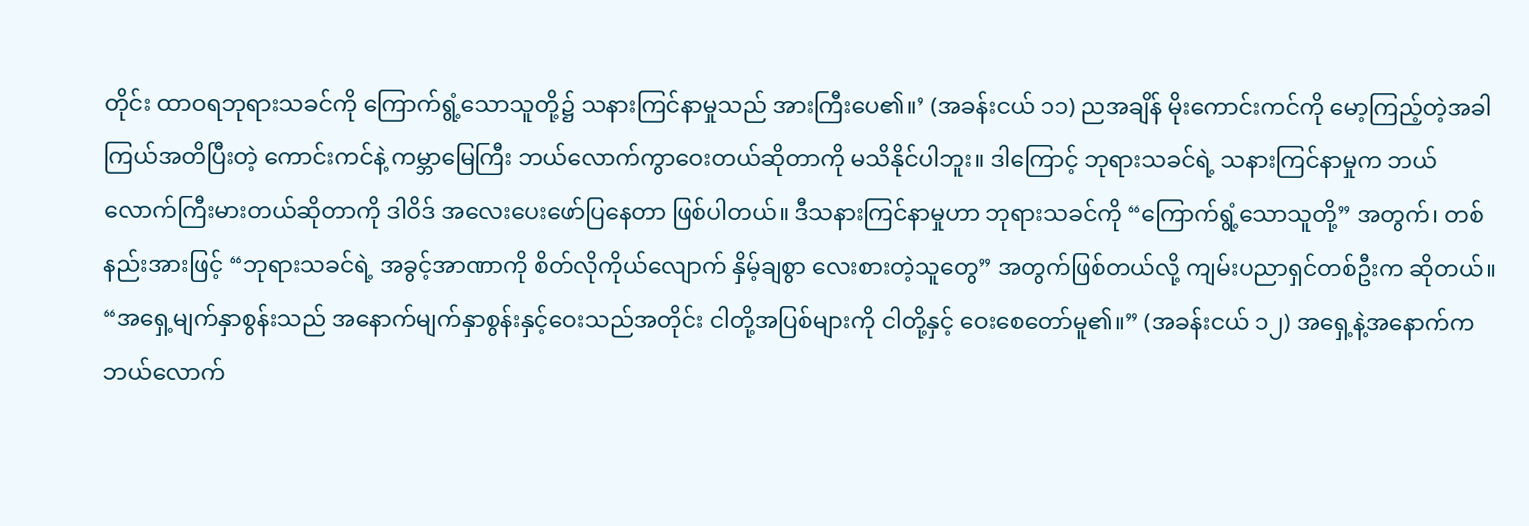တိုင်း ထာဝရဘုရားသခင်ကို ကြောက်ရွံ့သောသူတို့၌ သနားကြင်နာမှုသည် အားကြီးပေ၏။’ (အခန်းငယ် ၁၁) ညအချိန် မိုးကောင်းကင်ကို မော့ကြည့်တဲ့အခါ ကြယ်အတိပြီးတဲ့ ကောင်းကင်နဲ့ ကမ္ဘာမြေကြီး ဘယ်လောက်ကွာဝေးတယ်ဆိုတာကို မသိနိုင်ပါဘူး။ ဒါကြောင့် ဘုရားသခင်ရဲ့ သနားကြင်နာမှုက ဘယ်လောက်ကြီးမားတယ်ဆိုတာကို ဒါဝိဒ် အလေးပေးဖော်ပြနေတာ ဖြစ်ပါတယ်။ ဒီသနားကြင်နာမှုဟာ ဘုရားသခင်ကို “ကြောက်ရွံ့သောသူတို့” အတွက်၊ တစ်နည်းအားဖြင့် “ဘုရားသခင်ရဲ့ အခွင့်အာဏာကို စိတ်လိုကိုယ်လျောက် နှိမ့်ချစွာ လေးစားတဲ့သူတွေ” အတွက်ဖြစ်တယ်လို့ ကျမ်းပညာရှင်တစ်ဦးက ဆိုတယ်။
“အရှေ့မျက်နှာစွန်းသည် အနောက်မျက်နှာစွန်းနှင့်ဝေးသည်အတိုင်း ငါတို့အပြစ်များကို ငါတို့နှင့် ဝေးစေတော်မူ၏။” (အခန်းငယ် ၁၂) အရှေ့နဲ့အနောက်က ဘယ်လောက်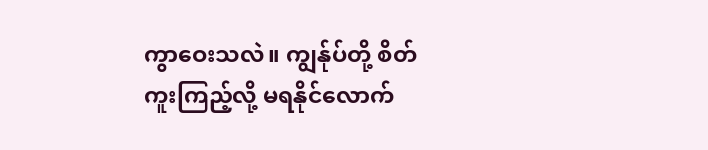ကွာဝေးသလဲ။ ကျွန်ုပ်တို့ စိတ်ကူးကြည့်လို့ မရနိုင်လောက်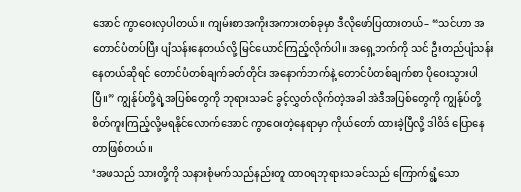အောင် ကွာဝေးလှပါတယ်။ ကျမ်းစာအကိုးအကားတစ်ခုမှာ ဒီလိုဖော်ပြထားတယ်– “သင်ဟာ အတောင်ပံတပ်ပြီး ပျံသန်းနေတယ်လို့ မြင်ယောင်ကြည့်လိုက်ပါ။ အရှေ့ဘက်ကို သင် ဦးတည်ပျံသန်းနေတယ်ဆိုရင် တောင်ပံတစ်ချက်ခတ်တိုင်း အနောက်ဘက်နဲ့ တောင်ပံတစ်ချက်စာ ပိုဝေးသွားပါပြီ။” ကျွန်ုပ်တို့ရဲ့အပြစ်တွေကို ဘုရားသခင် ခွင့်လွှတ်လိုက်တဲ့အခါ အဲဒီအပြစ်တွေကို ကျွန်ုပ်တို့ စိတ်ကူးကြည့်လို့မရနိုင်လောက်အောင် ကွာဝေးတဲ့နေရာမှာ ကိုယ်တော် ထားခဲ့ပြီလို့ ဒါဝိဒ် ပြောနေတာဖြစ်တယ်။
‘အဖသည် သားတို့ကို သနားစုံမက်သည်နည်းတူ ထာဝရဘုရားသခင်သည် ကြောက်ရွံ့သော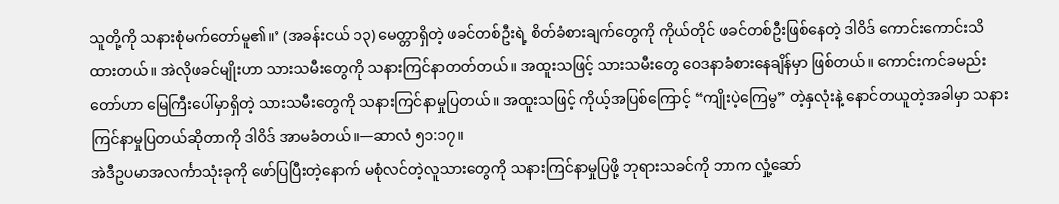သူတို့ကို သနားစုံမက်တော်မူ၏။’ (အခန်းငယ် ၁၃) မေတ္တာရှိတဲ့ ဖခင်တစ်ဦးရဲ့ စိတ်ခံစားချက်တွေကို ကိုယ်တိုင် ဖခင်တစ်ဦးဖြစ်နေတဲ့ ဒါဝိဒ် ကောင်းကောင်းသိထားတယ်။ အဲလိုဖခင်မျိုးဟာ သားသမီးတွေကို သနားကြင်နာတတ်တယ်။ အထူးသဖြင့် သားသမီးတွေ ဝေဒနာခံစားနေချိန်မှာ ဖြစ်တယ်။ ကောင်းကင်ခမည်းတော်ဟာ မြေကြီးပေါ်မှာရှိတဲ့ သားသမီးတွေကို သနားကြင်နာမှုပြတယ်။ အထူးသဖြင့် ကိုယ့်အပြစ်ကြောင့် “ကျိုးပဲ့ကြေမွ” တဲ့နှလုံးနဲ့ နောင်တယူတဲ့အခါမှာ သနားကြင်နာမှုပြတယ်ဆိုတာကို ဒါဝိဒ် အာမခံတယ်။—ဆာလံ ၅၁:၁၇။
အဲဒီဥပမာအလင်္ကာသုံးခုကို ဖော်ပြပြီးတဲ့နောက် မစုံလင်တဲ့လူသားတွေကို သနားကြင်နာမှုပြဖို့ ဘုရားသခင်ကို ဘာက လှုံ့ဆော်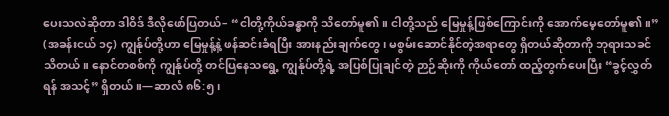ပေးသလဲဆိုတာ ဒါဝိဒ် ဒီလိုဖော်ပြတယ်– “ငါတို့ကိုယ်ခန္ဓာကို သိတော်မူ၏။ ငါတို့သည် မြေမှုန့်ဖြစ်ကြောင်းကို အောက်မေ့တော်မူ၏။” (အခန်းငယ် ၁၄) ကျွန်ုပ်တို့ဟာ မြေမှုန့်နဲ့ ဖန်ဆင်းခံရပြီး အားနည်းချက်တွေ၊ မစွမ်းဆောင်နိုင်တဲ့အရာတွေ ရှိတယ်ဆိုတာကို ဘုရားသခင် သိတယ်။ နောင်တစစ်ကို ကျွန်ုပ်တို့ တင်ပြနေသရွေ့ ကျွန်ုပ်တို့ရဲ့ အပြစ်ပြုချင်တဲ့ ဉာဉ်ဆိုးကို ကိုယ်တော် ထည့်တွက်ပေးပြီး “ခွင့်လွှတ်ရန် အသင့်” ရှိတယ်။—ဆာလံ ၈၆:၅၊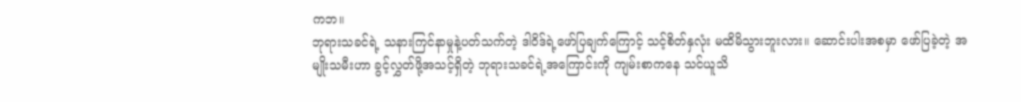ကဘ။
ဘုရားသခင်ရဲ့ သနားကြင်နာမှုနဲ့ပတ်သက်တဲ့ ဒါဝိဒ်ရဲ့ဖော်ပြချက်ကြောင့် သင့်စိတ်နှလုံး မထိမိသွားဘူးလား။ ဆောင်းပါးအစမှာ ဖော်ပြခဲ့တဲ့ အမျိုးသမီးဟာ ခွင့်လွှတ်ဖို့အသင့်ရှိတဲ့ ဘုရားသခင်ရဲ့အကြောင်းကို ကျမ်းစာကနေ သင်ယူသိ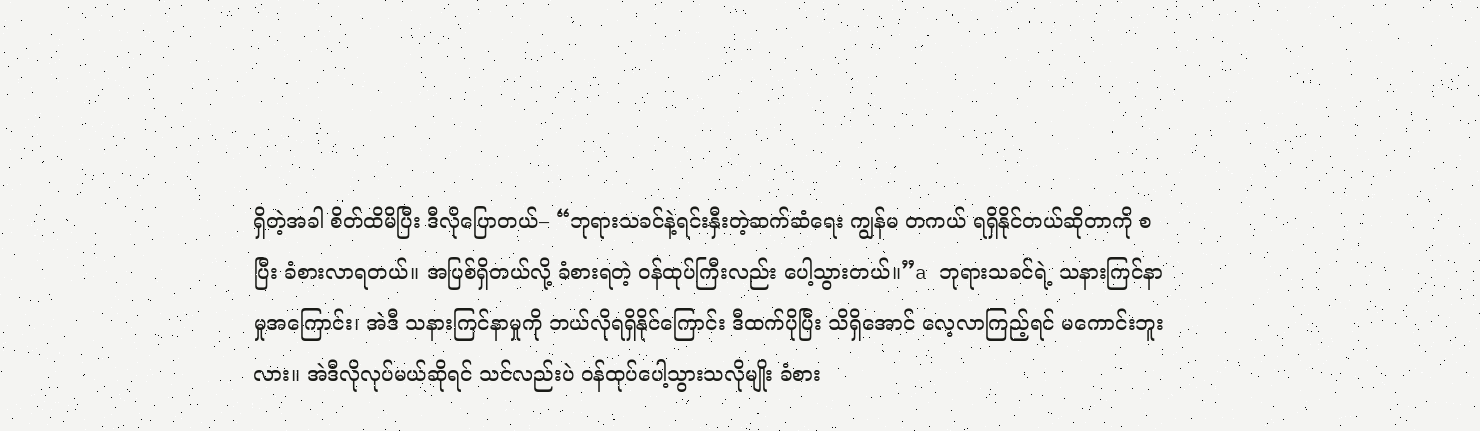ရှိတဲ့အခါ စိတ်ထိမိပြီး ဒီလိုပြောတယ်– “ဘုရားသခင်နဲ့ရင်းနှီးတဲ့ဆက်ဆံရေး ကျွန်မ တကယ် ရရှိနိုင်တယ်ဆိုတာကို စပြီး ခံစားလာရတယ်။ အပြစ်ရှိတယ်လို့ ခံစားရတဲ့ ဝန်ထုပ်ကြီးလည်း ပေါ့သွားတယ်။”a ဘုရားသခင်ရဲ့ သနားကြင်နာမှုအကြောင်း၊ အဲဒီ သနားကြင်နာမှုကို ဘယ်လိုရရှိနိုင်ကြောင်း ဒီထက်ပိုပြီး သိရှိအောင် လေ့လာကြည့်ရင် မကောင်းဘူးလား။ အဲဒီလိုလုပ်မယ်ဆိုရင် သင်လည်းပဲ ဝန်ထုပ်ပေါ့သွားသလိုမျိုး ခံစား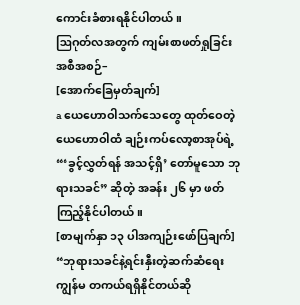ကောင်းခံစားရနိုင်ပါတယ်။
ဩဂုတ်လအတွက် ကျမ်းစာဖတ်ရှုခြင်းအစီအစဉ်–
[အောက်ခြေမှတ်ချက်]
a ယေဟောဝါသက်သေတွေ ထုတ်ဝေတဲ့ ယေဟောဝါထံ ချဉ်းကပ်လော့စာအုပ်ရဲ့ “‘ခွင့်လွှတ်ရန် အသင့်ရှိ’ တော်မူသော ဘုရားသခင်” ဆိုတဲ့ အခန်း ၂၆ မှာ ဖတ်ကြည့်နိုင်ပါတယ်။
[စာမျက်နှာ ၁၃ ပါအကျဉ်းဖော်ပြချက်]
“ဘုရားသခင်နဲ့ရင်းနှီးတဲ့ဆက်ဆံရေး ကျွန်မ တကယ်ရရှိနိုင်တယ်ဆို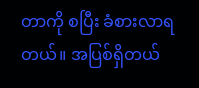တာကို စပြီး ခံစားလာရတယ်။ အပြစ်ရှိတယ်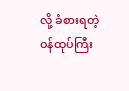လို့ ခံစားရတဲ့ ဝန်ထုပ်ကြီး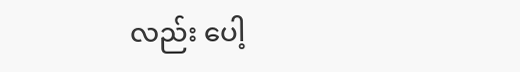လည်း ပေါ့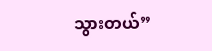သွားတယ်”